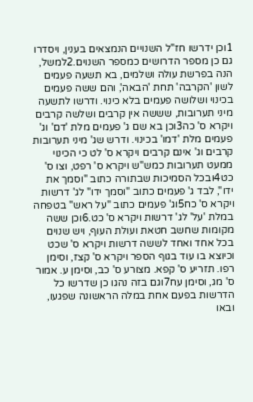1וכן ידרשו חז"ל השנויים הנמצאים בענין, ויסדרו גם כן מספר הדרושים כמספר השנוים.2למשל, הנה בפרשת עולה ושלמים, בא תשעה פעמים לשון 'הקרבה' תחת 'הבאה', והם ששה פעמים בכינוי ושלושה פעמים בלא כינוי. ודרשו לתשעה מיני תערובות, שששה אין קרבים ושלשה קרבים ויקרא ס' כה3וכן בא שם ג' פעמים מלת 'דם' וג' פעמים מלת 'דמו' בכינוי. ודרש שג' מיני תערובות קרבים וג' אינם קרבים ויקרא ס' לט כי הכינוי ממעט תערובות כמש"ש ויקרא ס' רפט, וצו ס' כט4ובכל הסמיכות שבתורה כתוב "וסמך את ידו", לבד ג' פעמים כתוב "וסמך ידו" לג' דרשות ויקרא ס' כח5וג' פעמים כתוב "על ראש" בטפחה במלת 'על' לג' דרשות ויקרא ס' כט.6וכן ששה מקומות שחשב חטאת ועולת העוף, ויש שנוים בכל אחד ואחד לששה דרשות ויקרא ס' שכט וכיוצא בו עוד בגוף הספר ויקרא ס' קצז, וסימן רפו. תזריע ס' קפא. מצורע ס' כב, וסימן ע. אמור ס' מג, וסימן עח7וגם בזה נהגו כן שדרשו כל הדרשות בפעם אחת במלה הראשונה שפגעו, ובאו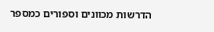הדרשות מכוונים וספורים כמספר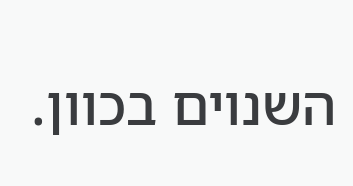השנוים בכוון.